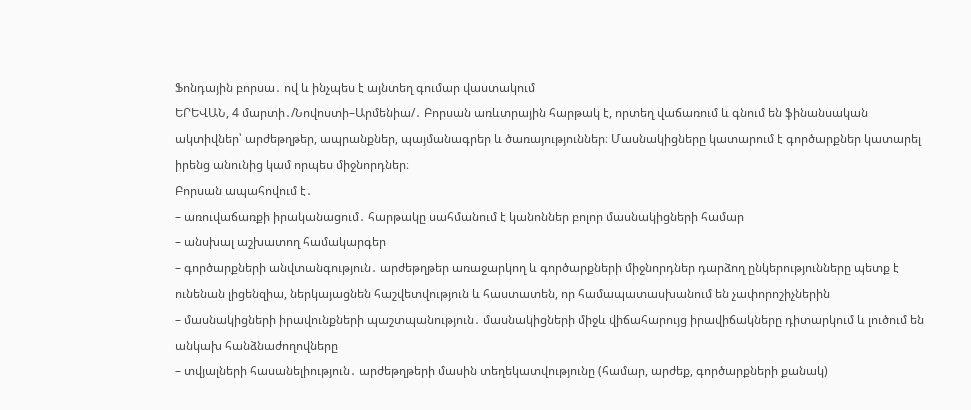Ֆոնդային բորսա․ ով և ինչպես է այնտեղ գումար վաստակում
ԵՐԵՎԱՆ, 4 մարտի․/Նովոստի–Արմենիա/․ Բորսան առևտրային հարթակ է, որտեղ վաճառում և գնում են ֆինանսական ակտիվներ՝ արժեթղթեր, ապրանքներ, պայմանագրեր և ծառայություններ։ Մասնակիցները կատարում է գործարքներ կատարել իրենց անունից կամ որպես միջնորդներ։
Բորսան ապահովում է․
– առուվաճառքի իրականացում․ հարթակը սահմանում է կանոններ բոլոր մասնակիցների համար
– անսխալ աշխատող համակարգեր
– գործարքների անվտանգություն․ արժեթղթեր առաջարկող և գործարքների միջնորդներ դարձող ընկերությունները պետք է ունենան լիցենզիա, ներկայացնեն հաշվետվություն և հաստատեն, որ համապատասխանում են չափորոշիչներին
– մասնակիցների իրավունքների պաշտպանություն․ մասնակիցների միջև վիճահարույց իրավիճակները դիտարկում և լուծում են անկախ հանձնաժողովները
– տվյալների հասանելիություն․ արժեթղթերի մասին տեղեկատվությունը (համար, արժեք, գործարքների քանակ)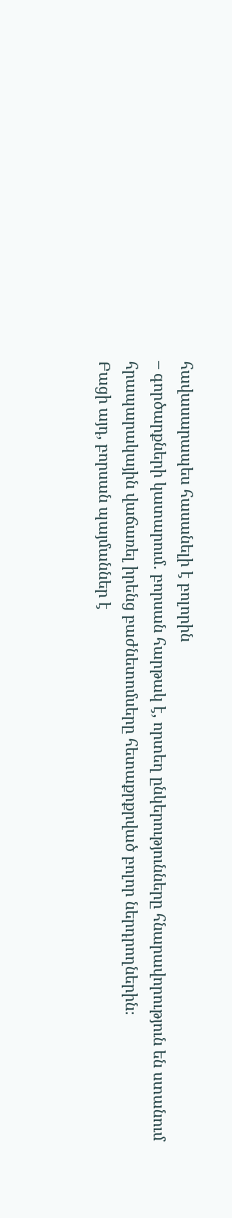հավասարապես հասանելի է բոլորին
– գործարքների կատարում․ բորսան հարթակ է, որտեղ ընկերությունները հնարավորություն են ստանում հրապարակային վաճառել իրենց բաժնետոմսերը հետաքրքրված բոլոր ներդրողներին։
Բացի այդ, բորսան պայմաններ է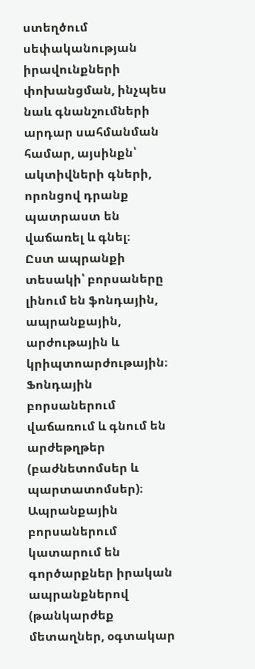ստեղծում սեփականության իրավունքների փոխանցման, ինչպես նաև գնանշումների արդար սահմանման համար, այսինքն՝ ակտիվների գների, որոնցով դրանք պատրաստ են վաճառել և գնել։
Ըստ ապրանքի տեսակի՝ բորսաները լինում են ֆոնդային, ապրանքային, արժութային և կրիպտոարժութային։ Ֆոնդային բորսաներում վաճառում և գնում են արժեթղթեր (բաժնետոմսեր և պարտատոմսեր)։ Ապրանքային բորսաներում կատարում են գործարքներ իրական ապրանքներով (թանկարժեք մետաղներ, օգտակար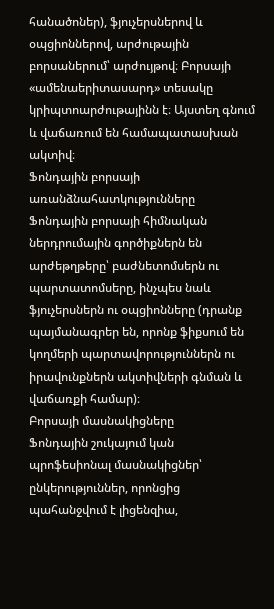հանածոներ), ֆյուչերսներով և օպցիոններով, արժութային բորսաներում՝ արժույթով։ Բորսայի «ամենաերիտասարդ» տեսակը կրիպտոարժութայինն է։ Այստեղ գնում և վաճառում են համապատասխան ակտիվ։
Ֆոնդային բորսայի առանձնահատկությունները
Ֆոնդային բորսայի հիմնական ներդրումային գործիքներն են արժեթղթերը՝ բաժնետոմսերն ու պարտատոմսերը, ինչպես նաև ֆյուչերսներն ու օպցիոնները (դրանք պայմանագրեր են, որոնք ֆիքսում են կողմերի պարտավորություններն ու իրավունքներն ակտիվների գնման և վաճառքի համար)։
Բորսայի մասնակիցները
Ֆոնդային շուկայում կան պրոֆեսիոնալ մասնակիցներ՝ ընկերություններ, որոնցից պահանջվում է լիցենզիա,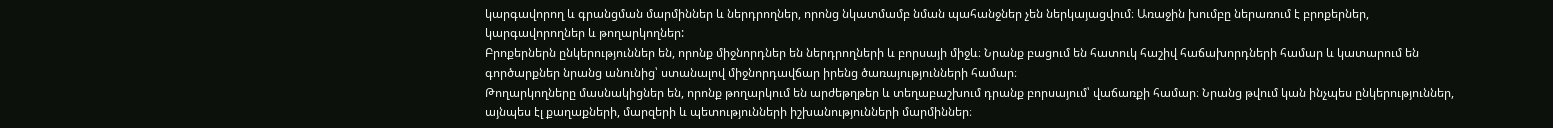կարգավորող և գրանցման մարմիններ և ներդրողներ, որոնց նկատմամբ նման պահանջներ չեն ներկայացվում։ Առաջին խումբը ներառում է բրոքերներ, կարգավորողներ և թողարկողներ:
Բրոքերներն ընկերություններ են, որոնք միջնորդներ են ներդրողների և բորսայի միջև։ Նրանք բացում են հատուկ հաշիվ հաճախորդների համար և կատարում են գործարքներ նրանց անունից՝ ստանալով միջնորդավճար իրենց ծառայությունների համար։
Թողարկողները մասնակիցներ են, որոնք թողարկում են արժեթղթեր և տեղաբաշխում դրանք բորսայում՝ վաճառքի համար։ Նրանց թվում կան ինչպես ընկերություններ, այնպես էլ քաղաքների, մարզերի և պետությունների իշխանությունների մարմիններ։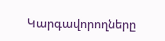Կարգավորողները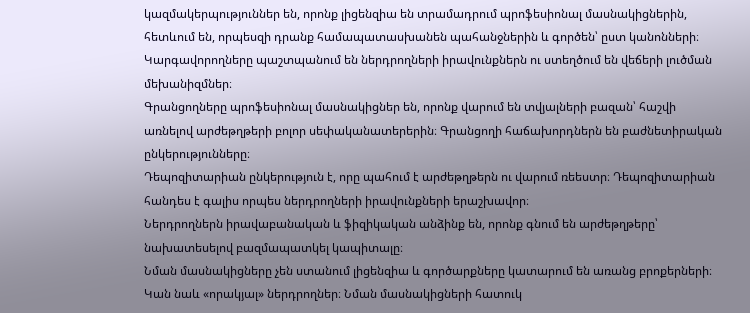կազմակերպություններ են, որոնք լիցենզիա են տրամադրում պրոֆեսիոնալ մասնակիցներին, հետևում են, որպեսզի դրանք համապատասխանեն պահանջներին և գործեն՝ ըստ կանոնների։ Կարգավորողները պաշտպանում են ներդրողների իրավունքներն ու ստեղծում են վեճերի լուծման մեխանիզմներ։
Գրանցողները պրոֆեսիոնալ մասնակիցներ են, որոնք վարում են տվյալների բազան՝ հաշվի առնելով արժեթղթերի բոլոր սեփականատերերին։ Գրանցողի հաճախորդներն են բաժնետիրական ընկերությունները։
Դեպոզիտարիան ընկերություն է, որը պահում է արժեթղթերն ու վարում ռեեստր։ Դեպոզիտարիան հանդես է գալիս որպես ներդրողների իրավունքների երաշխավոր։
Ներդրողներն իրավաբանական և ֆիզիկական անձինք են, որոնք գնում են արժեթղթերը՝ նախատեսելով բազմապատկել կապիտալը։
Նման մասնակիցները չեն ստանում լիցենզիա և գործարքները կատարում են առանց բրոքերների։ Կան նաև «որակյալ» ներդրողներ։ Նման մասնակիցների հատուկ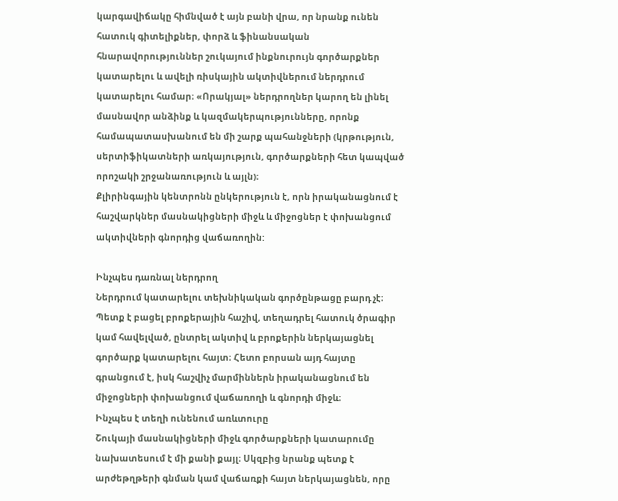կարգավիճակը հիմնված է այն բանի վրա, որ նրանք ունեն հատուկ գիտելիքներ, փորձ և ֆինանսական հնարավորություններ շուկայում ինքնուրույն գործարքներ կատարելու և ավելի ռիսկային ակտիվներում ներդրում կատարելու համար։ «Որակյալ» ներդրողներ կարող են լինել մասնավոր անձինք և կազմակերպությունները, որոնք համապատասխանում են մի շարք պահանջների (կրթություն, սերտիֆիկատների առկայություն, գործարքների հետ կապված որոշակի շրջանառություն և այլն)։
Քլիրինգային կենտրոնն ընկերություն է, որն իրականացնում է հաշվարկներ մասնակիցների միջև և միջոցներ է փոխանցում ակտիվների գնորդից վաճառողին:

Ինչպես դառնալ ներդրող
Ներդրում կատարելու տեխնիկական գործընթացը բարդ չէ։ Պետք է բացել բրոքերային հաշիվ, տեղադրել հատուկ ծրագիր կամ հավելված, ընտրել ակտիվ և բրոքերին ներկայացնել գործարք կատարելու հայտ։ Հետո բորսան այդ հայտը գրանցում է, իսկ հաշվիչ մարմիններն իրականացնում են միջոցների փոխանցում վաճառողի և գնորդի միջև։
Ինչպես է տեղի ունենում առևտուրը
Շուկայի մասնակիցների միջև գործարքների կատարումը նախատեսում է մի քանի քայլ։ Սկզբից նրանք պետք է արժեթղթերի գնման կամ վաճառքի հայտ ներկայացնեն, որը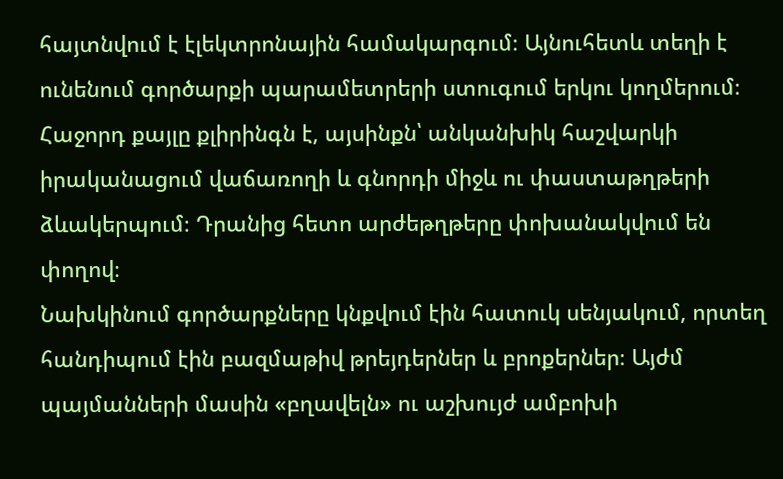հայտնվում է էլեկտրոնային համակարգում։ Այնուհետև տեղի է ունենում գործարքի պարամետրերի ստուգում երկու կողմերում։ Հաջորդ քայլը քլիրինգն է, այսինքն՝ անկանխիկ հաշվարկի իրականացում վաճառողի և գնորդի միջև ու փաստաթղթերի ձևակերպում։ Դրանից հետո արժեթղթերը փոխանակվում են փողով։
Նախկինում գործարքները կնքվում էին հատուկ սենյակում, որտեղ հանդիպում էին բազմաթիվ թրեյդերներ և բրոքերներ։ Այժմ պայմանների մասին «բղավելն» ու աշխույժ ամբոխի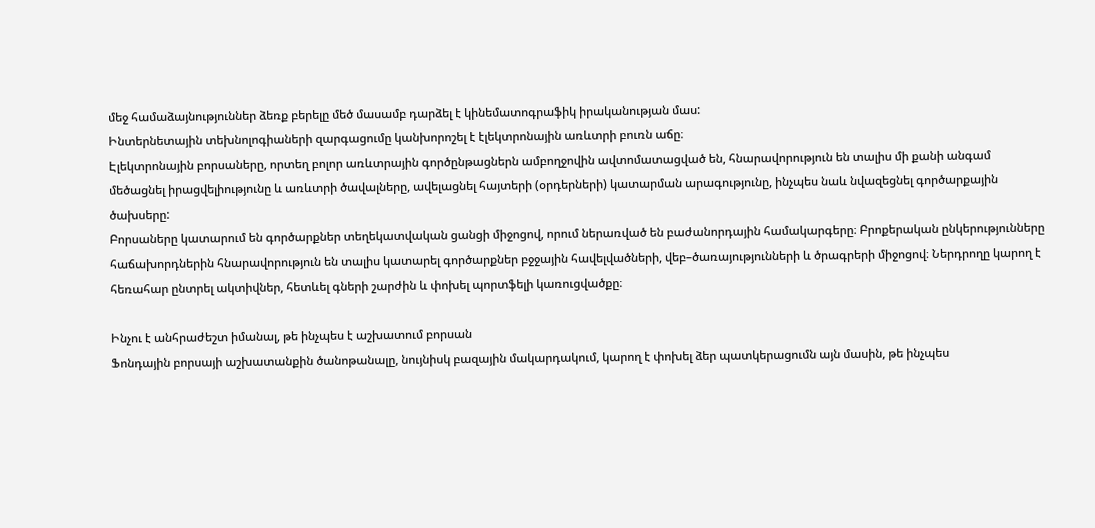մեջ համաձայնություններ ձեռք բերելը մեծ մասամբ դարձել է կինեմատոգրաֆիկ իրականության մաս:
Ինտերնետային տեխնոլոգիաների զարգացումը կանխորոշել է էլեկտրոնային առևտրի բուռն աճը։
Էլեկտրոնային բորսաները, որտեղ բոլոր առևտրային գործընթացներն ամբողջովին ավտոմատացված են, հնարավորություն են տալիս մի քանի անգամ մեծացնել իրացվելիությունը և առևտրի ծավալները, ավելացնել հայտերի (օրդերների) կատարման արագությունը, ինչպես նաև նվազեցնել գործարքային ծախսերը:
Բորսաները կատարում են գործարքներ տեղեկատվական ցանցի միջոցով, որում ներառված են բաժանորդային համակարգերը։ Բրոքերական ընկերությունները հաճախորդներին հնարավորություն են տալիս կատարել գործարքներ բջջային հավելվածների, վեբ–ծառայությունների և ծրագրերի միջոցով։ Ներդրողը կարող է հեռահար ընտրել ակտիվներ, հետևել գների շարժին և փոխել պորտֆելի կառուցվածքը։

Ինչու է անհրաժեշտ իմանալ, թե ինչպես է աշխատում բորսան
Ֆոնդային բորսայի աշխատանքին ծանոթանալը, նույնիսկ բազային մակարդակում, կարող է փոխել ձեր պատկերացումն այն մասին, թե ինչպես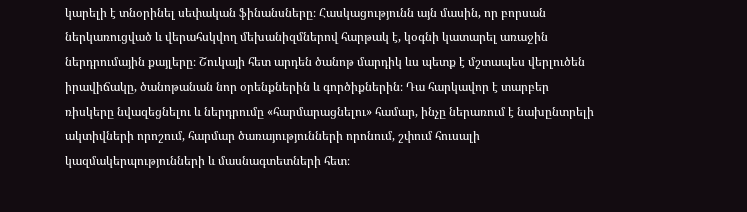կարելի է տնօրինել սեփական ֆինանսները։ Հասկացությունն այն մասին, որ բորսան ներկառուցված և վերահսկվող մեխանիզմներով հարթակ է, կօգնի կատարել առաջին ներդրումային քայլերը։ Շուկայի հետ արդեն ծանոթ մարդիկ ևս պետք է մշտապես վերլուծեն իրավիճակը, ծանոթանան նոր օրենքներին և գործիքներին։ Դա հարկավոր է տարբեր ռիսկերը նվազեցնելու և ներդրումը «հարմարացնելու» համար, ինչը ներառում է նախընտրելի ակտիվների որոշում, հարմար ծառայությունների որոնում, շփում հուսալի կազմակերպությունների և մասնագտետների հետ։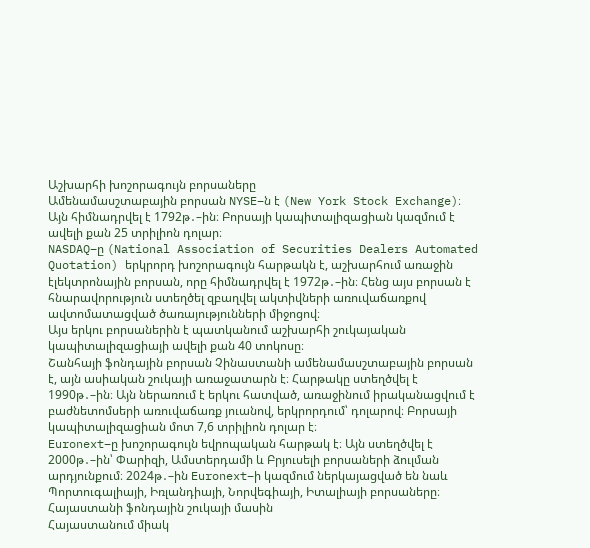Աշխարհի խոշորագույն բորսաները
Ամենամասշտաբային բորսան NYSE–ն է (New York Stock Exchange)։ Այն հիմնադրվել է 1792թ․–ին։ Բորսայի կապիտալիզացիան կազմում է ավելի քան 25 տրիլիոն դոլար։
NASDAQ–ը (National Association of Securities Dealers Automated Quotation) երկրորդ խոշորագույն հարթակն է, աշխարհում առաջին էլեկտրոնային բորսան, որը հիմնադրվել է 1972թ․–ին։ Հենց այս բորսան է հնարավորություն ստեղծել զբաղվել ակտիվների առուվաճառքով ավտոմատացված ծառայությունների միջոցով։
Այս երկու բորսաներին է պատկանում աշխարհի շուկայական կապիտալիզացիայի ավելի քան 40 տոկոսը։
Շանհայի ֆոնդային բորսան Չինաստանի ամենամասշտաբային բորսան է, այն ասիական շուկայի առաջատարն է։ Հարթակը ստեղծվել է 1990թ․–ին։ Այն ներառում է երկու հատված, առաջինում իրականացվում է բաժնետոմսերի առուվաճառք յուանով, երկրորդում՝ դոլարով։ Բորսայի կապիտալիզացիան մոտ 7,6 տրիլիոն դոլար է։
Euronext–ը խոշորագույն եվրոպական հարթակ է։ Այն ստեղծվել է 2000թ․–ին՝ Փարիզի, Ամստերդամի և Բրյուսելի բորսաների ձուլման արդյունքում։ 2024թ․–ին Euronext–ի կազմում ներկայացված են նաև Պորտուգալիայի, Իռլանդիայի, Նորվեգիայի, Իտալիայի բորսաները։
Հայաստանի ֆոնդային շուկայի մասին
Հայաստանում միակ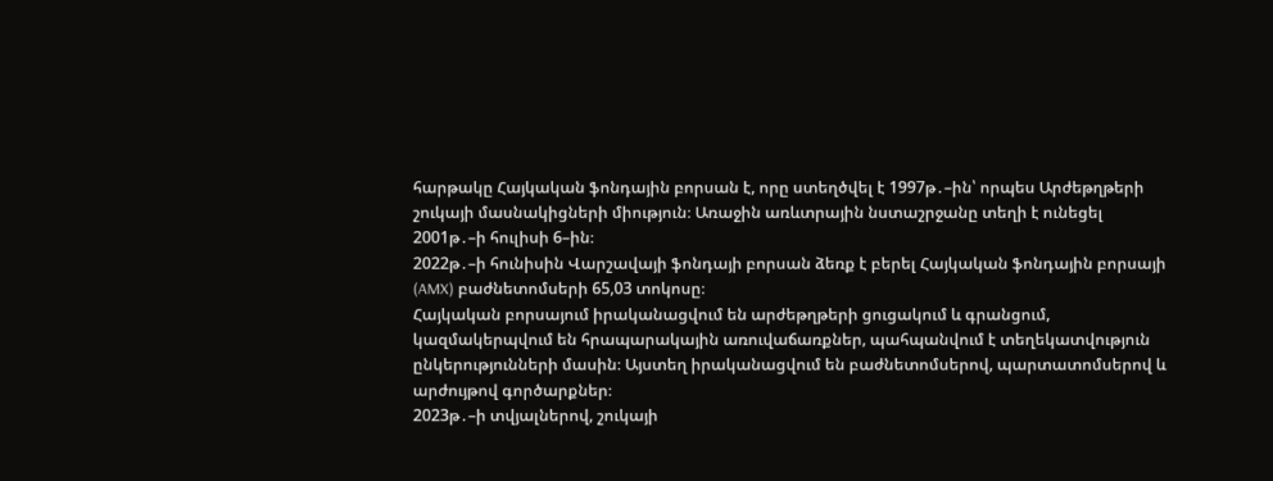հարթակը Հայկական ֆոնդային բորսան է, որը ստեղծվել է 1997թ․–ին՝ որպես Արժեթղթերի շուկայի մասնակիցների միություն։ Առաջին առևտրային նստաշրջանը տեղի է ունեցել 2001թ․–ի հուլիսի 6–ին։
2022թ․–ի հունիսին Վարշավայի ֆոնդայի բորսան ձեռք է բերել Հայկական ֆոնդային բորսայի (AMX) բաժնետոմսերի 65,03 տոկոսը։
Հայկական բորսայում իրականացվում են արժեթղթերի ցուցակում և գրանցում, կազմակերպվում են հրապարակային առուվաճառքներ, պահպանվում է տեղեկատվություն ընկերությունների մասին։ Այստեղ իրականացվում են բաժնետոմսերով, պարտատոմսերով և արժույթով գործարքներ։
2023թ․–ի տվյալներով, շուկայի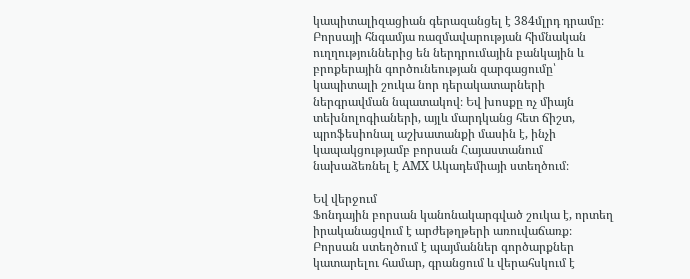կապիտալիզացիան գերազանցել է 384մլրդ դրամը։
Բորսայի հնգամյա ռազմավարության հիմնական ուղղություններից են ներդրումային բանկային և բրոքերային գործունեության զարգացումը՝ կապիտալի շուկա նոր դերակատարների ներգրավման նպատակով։ Եվ խոսքը ոչ միայն տեխնոլոգիաների, այլև մարդկանց հետ ճիշտ, պրոֆեսիոնալ աշխատանքի մասին է, ինչի կապակցությամբ բորսան Հայաստանում նախաձեռնել է AMX Ակադեմիայի ստեղծում։

Եվ վերջում
Ֆոնդային բորսան կանոնակարգված շուկա է, որտեղ իրականացվում է արժեթղթերի առուվաճառք։
Բորսան ստեղծում է պայմաններ գործարքներ կատարելու համար, գրանցում և վերահսկում է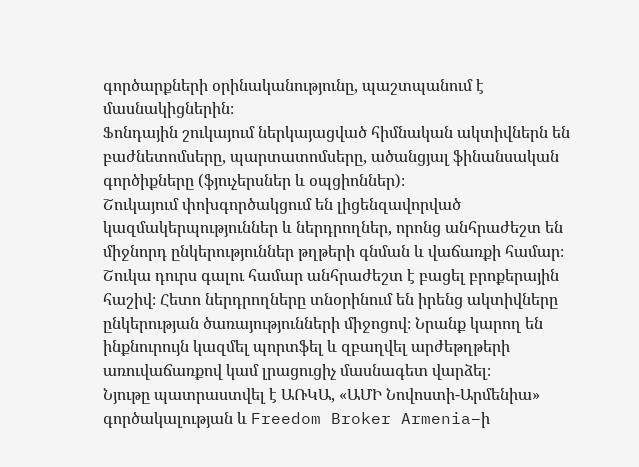գործարքների օրինականությունը, պաշտպանում է մասնակիցներին։
Ֆոնդային շուկայում ներկայացված հիմնական ակտիվներն են բաժնետոմսերը, պարտատոմսերը, ածանցյալ ֆինանսական գործիքները (ֆյուչերսներ և օպցիոններ)։
Շուկայում փոխգործակցում են լիցենզավորված կազմակերպություններ և ներդրողներ, որոնց անհրաժեշտ են միջնորդ ընկերություններ թղթերի գնման և վաճառքի համար։
Շուկա դուրս գալու համար անհրաժեշտ է բացել բրոքերային հաշիվ։ Հետո ներդրողները տնօրինում են իրենց ակտիվները ընկերության ծառայությունների միջոցով։ Նրանք կարող են ինքնուրույն կազմել պորտֆել և զբաղվել արժեթղթերի առուվաճառքով կամ լրացուցիչ մասնագետ վարձել։
Նյութը պատրաստվել է ԱՌԿԱ, «ԱՄԻ Նովոստի-Արմենիա» գործակալության և Freedom Broker Armenia–ի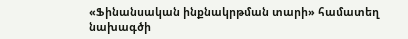«Ֆինանսական ինքնակրթման տարի» համատեղ նախագծի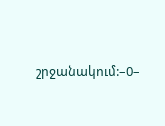շրջանակում:–0–